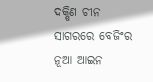ଦକ୍ଷିଣ ଚୀନ ସାଗରରେ ବେଜିଂର ନୂଆ ଆଇନ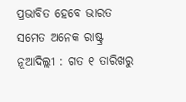ପ୍ରଭାବିତ ହେବେ ଭାରତ ସମେତ ଅନେକ ରାଷ୍ଟ୍ର
ନୂଆଦିଲ୍ଲୀ : ଗତ ୧ ତାରିଖରୁ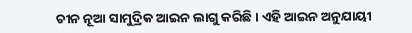ଚୀନ ନୂଆ ସାମୁଦ୍ରିକ ଆଇନ ଲାଗୁ କରିଛି। ଏହି ଆଇନ ଅନୁଯାୟୀ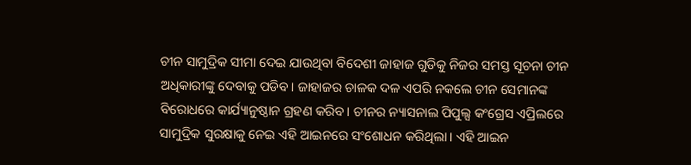ଚୀନ ସାମୁଦ୍ରିକ ସୀମା ଦେଇ ଯାଉଥିବା ବିଦେଶୀ ଜାହାଜ ଗୁଡିକୁ ନିଜର ସମସ୍ତ ସୂଚନା ଚୀନ ଅଧିକାରୀଙ୍କୁ ଦେବାକୁ ପଡିବ। ଜାହାଜର ଚାଳକ ଦଳ ଏପରି ନକଲେ ଚୀନ ସେମାନଙ୍କ ବିରୋଧରେ କାର୍ଯ୍ୟାନୁଷ୍ଠାନ ଗ୍ରହଣ କରିବ। ଚୀନର ନ୍ୟାସନାଲ ପିପୁଲ୍ସ କଂଗ୍ରେସ ଏପ୍ରିଲରେ ସାମୁଦ୍ରିକ ସୁରକ୍ଷାକୁ ନେଇ ଏହି ଆଇନରେ ସଂଶୋଧନ କରିଥିଲା। ଏହି ଆଇନ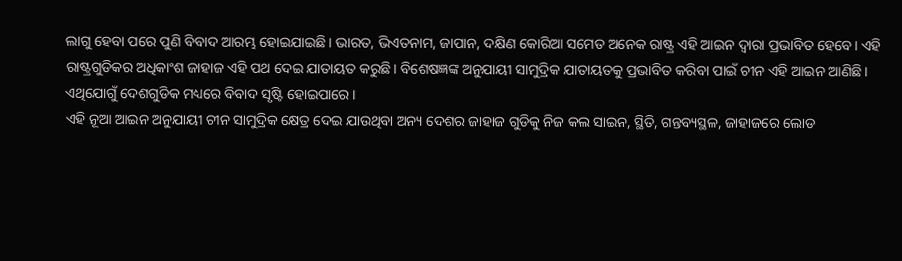ଲାଗୁ ହେବା ପରେ ପୁଣି ବିବାଦ ଆରମ୍ଭ ହୋଇଯାଇଛି। ଭାରତ, ଭିଏତନାମ, ଜାପାନ, ଦକ୍ଷିଣ କୋରିଆ ସମେତ ଅନେକ ରାଷ୍ଟ୍ର ଏହି ଆଇନ ଦ୍ବାରା ପ୍ରଭାବିତ ହେବେ। ଏହି ରାଷ୍ଟ୍ରଗୁଡିକର ଅଧିକାଂଶ ଜାହାଜ ଏହି ପଥ ଦେଇ ଯାତାୟତ କରୁଛି। ବିଶେଷଜ୍ଞଙ୍କ ଅନୁଯାୟୀ ସାମୁଦ୍ରିକ ଯାତାୟତକୁ ପ୍ରଭାବିତ କରିବା ପାଇଁ ଚୀନ ଏହି ଆଇନ ଆଣିଛି। ଏଥିଯୋଗୁଁ ଦେଶଗୁଡିକ ମଧ୍ୟରେ ବିବାଦ ସୃଷ୍ଟି ହୋଇପାରେ।
ଏହି ନୂଆ ଆଇନ ଅନୁଯାୟୀ ଚୀନ ସାମୁଦ୍ରିକ କ୍ଷେତ୍ର ଦେଇ ଯାଉଥିବା ଅନ୍ୟ ଦେଶର ଜାହାଜ ଗୁଡିକୁ ନିଜ କଲ ସାଇନ, ସ୍ଥିତି, ଗନ୍ତବ୍ୟସ୍ଥଳ, ଜାହାଜରେ ଲୋଡ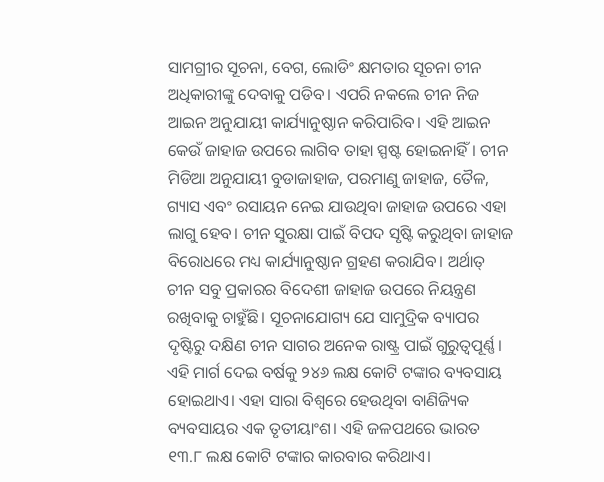ସାମଗ୍ରୀର ସୂଚନା, ବେଗ, ଲୋଡିଂ କ୍ଷମତାର ସୂଚନା ଚୀନ ଅଧିକାରୀଙ୍କୁ ଦେବାକୁ ପଡିବ। ଏପରି ନକଲେ ଚୀନ ନିଜ ଆଇନ ଅନୁଯାୟୀ କାର୍ଯ୍ୟାନୁଷ୍ଠାନ କରିପାରିବ। ଏହି ଆଇନ କେଉଁ ଜାହାଜ ଉପରେ ଲାଗିବ ତାହା ସ୍ପଷ୍ଟ ହୋଇନାହିଁ। ଚୀନ ମିଡିଆ ଅନୁଯାୟୀ ବୁଡାଜାହାଜ, ପରମାଣୁ ଜାହାଜ, ତୈଳ, ଗ୍ୟାସ ଏବଂ ରସାୟନ ନେଇ ଯାଉଥିବା ଜାହାଜ ଉପରେ ଏହା ଲାଗୁ ହେବ। ଚୀନ ସୁରକ୍ଷା ପାଇଁ ବିପଦ ସୃଷ୍ଟି କରୁଥିବା ଜାହାଜ ବିରୋଧରେ ମଧ୍ୟ କାର୍ଯ୍ୟାନୁଷ୍ଠାନ ଗ୍ରହଣ କରାଯିବ। ଅର୍ଥାତ୍ ଚୀନ ସବୁ ପ୍ରକାରର ବିଦେଶୀ ଜାହାଜ ଉପରେ ନିୟନ୍ତ୍ରଣ ରଖିବାକୁ ଚାହୁଁଛି। ସୂଚନାଯୋଗ୍ୟ ଯେ ସାମୁଦ୍ରିକ ବ୍ୟାପର ଦୃଷ୍ଟିରୁ ଦକ୍ଷିଣ ଚୀନ ସାଗର ଅନେକ ରାଷ୍ଟ୍ର ପାଇଁ ଗୁରୁତ୍ବପୂର୍ଣ୍ଣ।
ଏହି ମାର୍ଗ ଦେଇ ବର୍ଷକୁ ୨୪୬ ଲକ୍ଷ କୋଟି ଟଙ୍କାର ବ୍ୟବସାୟ ହୋଇଥାଏ। ଏହା ସାରା ବିଶ୍ବରେ ହେଉଥିବା ବାଣିଜ୍ୟିକ ବ୍ୟବସାୟର ଏକ ତୃତୀୟାଂଶ। ଏହି ଜଳପଥରେ ଭାରତ ୧୩.୮ ଲକ୍ଷ କୋଟି ଟଙ୍କାର କାରବାର କରିଥାଏ।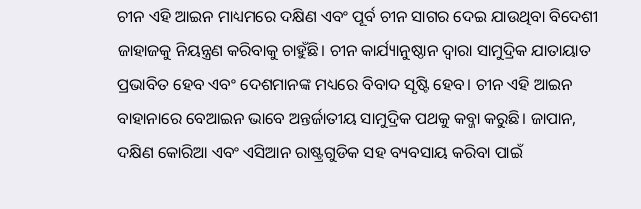ଚୀନ ଏହି ଆଇନ ମାଧ୍ୟମରେ ଦକ୍ଷିଣ ଏବଂ ପୂର୍ବ ଚୀନ ସାଗର ଦେଇ ଯାଉଥିବା ବିଦେଶୀ ଜାହାଜକୁ ନିୟନ୍ତ୍ରଣ କରିବାକୁ ଚାହୁଁଛି। ଚୀନ କାର୍ଯ୍ୟାନୁଷ୍ଠାନ ଦ୍ବାରା ସାମୁଦ୍ରିକ ଯାତାୟାତ ପ୍ରଭାବିତ ହେବ ଏବଂ ଦେଶମାନଙ୍କ ମଧ୍ୟରେ ବିବାଦ ସୃଷ୍ଟି ହେବ। ଚୀନ ଏହି ଆଇନ ବାହାନାରେ ବେଆଇନ ଭାବେ ଅନ୍ତର୍ଜାତୀୟ ସାମୁଦ୍ରିକ ପଥକୁ କବ୍ଜା କରୁଛି। ଜାପାନ, ଦକ୍ଷିଣ କୋରିଆ ଏବଂ ଏସିଆନ ରାଷ୍ଟ୍ରଗୁଡିକ ସହ ବ୍ୟବସାୟ କରିବା ପାଇଁ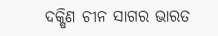ଦକ୍ଷିଣ ଚୀନ ସାଗର ଭାରତ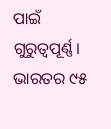ପାଇଁ ଗୁରୁତ୍ବପୂର୍ଣ୍ଣ। ଭାରତର ୯୫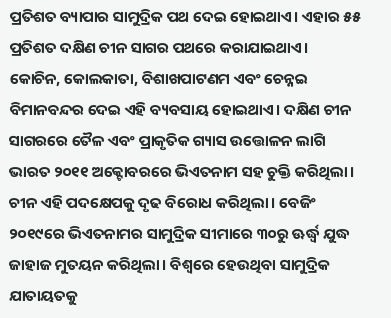ପ୍ରତିଶତ ବ୍ୟାପାର ସାମୁଦ୍ରିକ ପଥ ଦେଇ ହୋଇଥାଏ। ଏହାର ୫୫ ପ୍ରତିଶତ ଦକ୍ଷିଣ ଚୀନ ସାଗର ପଥରେ କରାଯାଇଥାଏ।
କୋଚିନ, କୋଲକାତା, ବିଶାଖପାଟଣମ ଏବଂ ଚେନ୍ନଇ ବିମାନବନ୍ଦର ଦେଇ ଏହି ବ୍ୟବସାୟ ହୋଇଥାଏ। ଦକ୍ଷିଣ ଚୀନ ସାଗରରେ ତୈଳ ଏବଂ ପ୍ରାକୃତିକ ଗ୍ୟାସ ଉତ୍ତୋଳନ ଲାଗି ଭାରତ ୨୦୧୧ ଅକ୍ଟୋବରରେ ଭିଏତନାମ ସହ ଚୁକ୍ତି କରିଥିଲା। ଚୀନ ଏହି ପଦକ୍ଷେପକୁ ଦୃଢ ବିରୋଧ କରିଥିଲା। ବେଜିଂ ୨୦୧୯ରେ ଭିଏତନାମର ସାମୁଦ୍ରିକ ସୀମାରେ ୩୦ରୁ ଊର୍ଦ୍ଧ୍ବ ଯୁଦ୍ଧ ଜାହାଜ ମୁତୟନ କରିଥିଲା। ବିଶ୍ବରେ ହେଉଥିବା ସାମୁଦ୍ରିକ ଯାତାୟତକୁ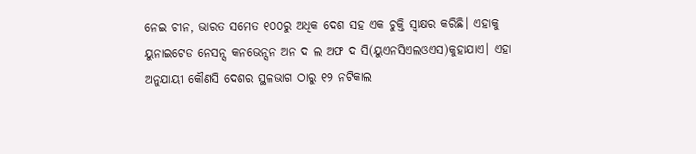ନେଇ ଚୀନ, ଭାରତ ସମେତ ୧୦୦ରୁ ଅଧିକ ଦେଶ ସହ ଏକ ଚୁକ୍ତି ସ୍ବାକ୍ଷର କରିଛି। ଏହାକୁ ୟୁନାଇଟେଡ ନେସନ୍ସ କନଭେନ୍ସନ ଅନ ଦ ଲ ଅଫ ଦ ସି(ୟୁଏନସିଏଲଓଏସ)କୁହାଯାଏ। ଏହା ଅନୁଯାୟୀ କୌଣସି ଦେଶର ସ୍ଥଳଭାଗ ଠାରୁ ୧୨ ନଟିକାଲ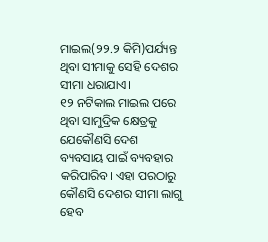ମାଇଲ(୨୨.୨ କିମି)ପର୍ଯ୍ୟନ୍ତ ଥିବା ସୀମାକୁ ସେହି ଦେଶର ସୀମା ଧରାଯାଏ।
୧୨ ନଟିକାଲ ମାଇଲ ପରେ ଥିବା ସାମୁଦ୍ରିକ କ୍ଷେତ୍ରକୁ ଯେକୌଣସି ଦେଶ ବ୍ୟବସାୟ ପାଇଁ ବ୍ୟବହାର କରିପାରିବ। ଏହା ପରଠାରୁ କୌଣସି ଦେଶର ସୀମା ଲାଗୁ ହେବ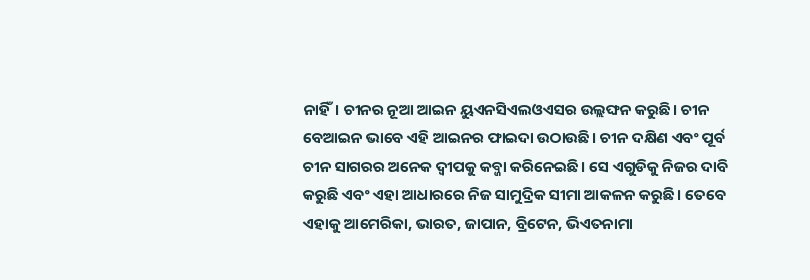ନାହିଁ। ଚୀନର ନୂଆ ଆଇନ ୟୁଏନସିଏଲଓଏସର ଉଲ୍ଲଙ୍ଘନ କରୁଛି। ଚୀନ ବେଆଇନ ଭାବେ ଏହି ଆଇନର ଫାଇଦା ଉଠାଉଛି। ଚୀନ ଦକ୍ଷିଣ ଏବଂ ପୂର୍ବ ଚୀନ ସାଗରର ଅନେକ ଦ୍ବୀପକୁ କବ୍ଜା କରିନେଇଛି। ସେ ଏଗୁଡିକୁ ନିଜର ଦାବି କରୁଛି ଏବଂ ଏହା ଆଧାରରେ ନିଜ ସାମୁଦ୍ରିକ ସୀମା ଆକଳନ କରୁଛି। ତେବେ ଏହାକୁ ଆମେରିକା, ଭାରତ, ଜାପାନ, ବ୍ରିଟେନ, ଭିଏତନାମା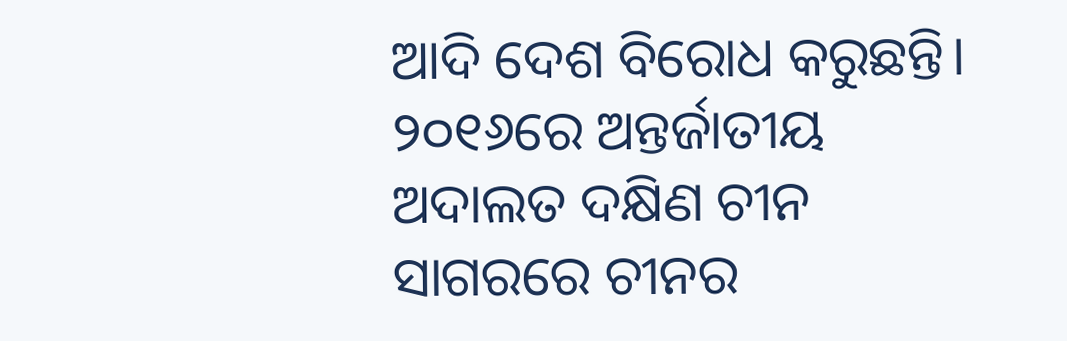ଆଦି ଦେଶ ବିରୋଧ କରୁଛନ୍ତି। ୨୦୧୬ରେ ଅନ୍ତର୍ଜାତୀୟ ଅଦାଲତ ଦକ୍ଷିଣ ଚୀନ ସାଗରରେ ଚୀନର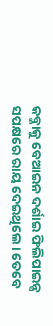କବ୍ଜାକୁ ବେଆଇନ ଦର୍ଶାଇ ଫିଲିପାଇନ୍ସ ସପକ୍ଷରେ ରାୟ ଦେଇଥିଲେ। ତେବେ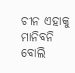ଚୀନ ଏହାକୁ ମାନିବନି ବୋଲି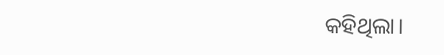କହିଥିଲା।